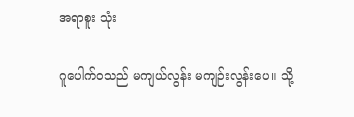အရာစူး သုံး

ဂူပေါက်ဝသည် မကျယ်လွန်း မကျဉ်းလွန်းပေ။ သို့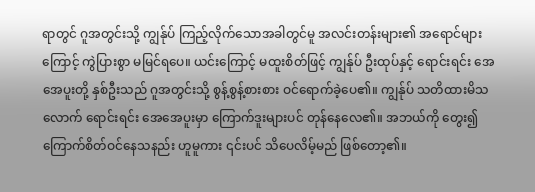ရာတွင် ဂူအတွင်းသို့ ကျွန်ုပ် ကြည့်လိုက်သောအခါတွင်မူ အလင်းတန်းများ၏ အရောင်များကြောင့် ကွဲပြားစွာ မမြင်ရပေ။ ယင်းကြောင့် မထူးစိတ်ဖြင့် ကျွန်ုပ် ဦးထုပ်နှင့် ရောင်းရင်း အေအေပူးတို့ နှစ်ဦးသည် ဂူအတွင်းသို့ စွန့်စွန့်စားစား ဝင်ရောက်ခဲ့ပေ၏။ ကျွန်ုပ် သတိထားမိသလောက် ရောင်းရင်း အေအေပူးမှာ ကြောက်ဒူးများပင် တုန်နေလေ၏။ အဘယ်ကို တွေး၍ ကြောက်စိတ်ဝင်နေသနည်း ဟူမူကား ၎င်းပင် သိပေလိမ့်မည် ဖြစ်တော့၏။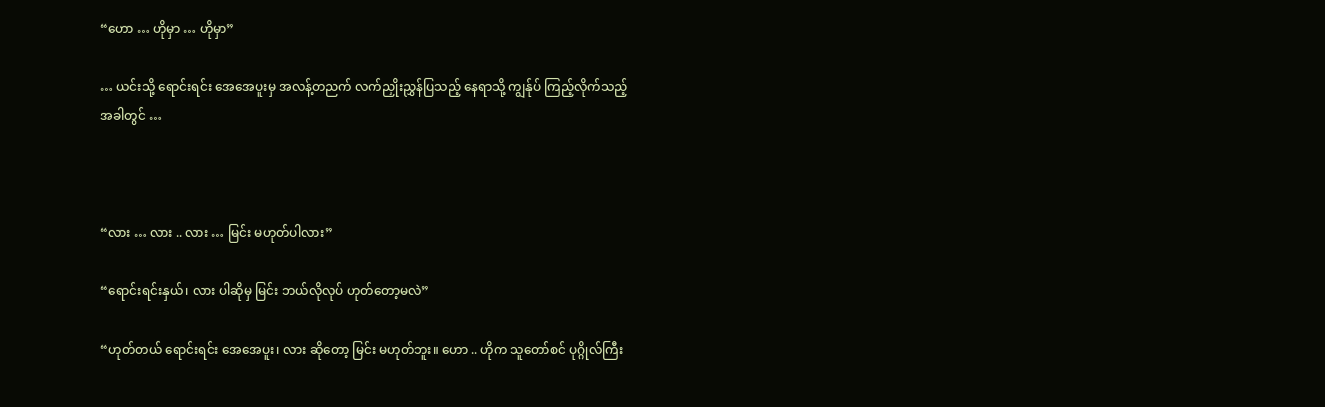“ဟော … ဟိုမှာ … ဟိုမှာ”

… ယင်းသို့ ရောင်းရင်း အေအေပူးမှ အလန့်တညက် လက်ညှိုးညွှန်ပြသည့် နေရာသို့ ကျွန်ုပ် ကြည့်လိုက်သည့် အခါတွင် …



“လား … လား .. လား … မြင်း မဟုတ်ပါလား”

“ရောင်းရင်းနှယ်၊ လား ပါဆိုမှ မြင်း ဘယ်လိုလုပ် ဟုတ်တော့မလဲ”

“ဟုတ်တယ် ရောင်းရင်း အေအေပူး၊ လား ဆိုတော့ မြင်း မဟုတ်ဘူး။ ဟော .. ဟိုက သူတော်စင် ပုဂ္ဂိုလ်ကြီး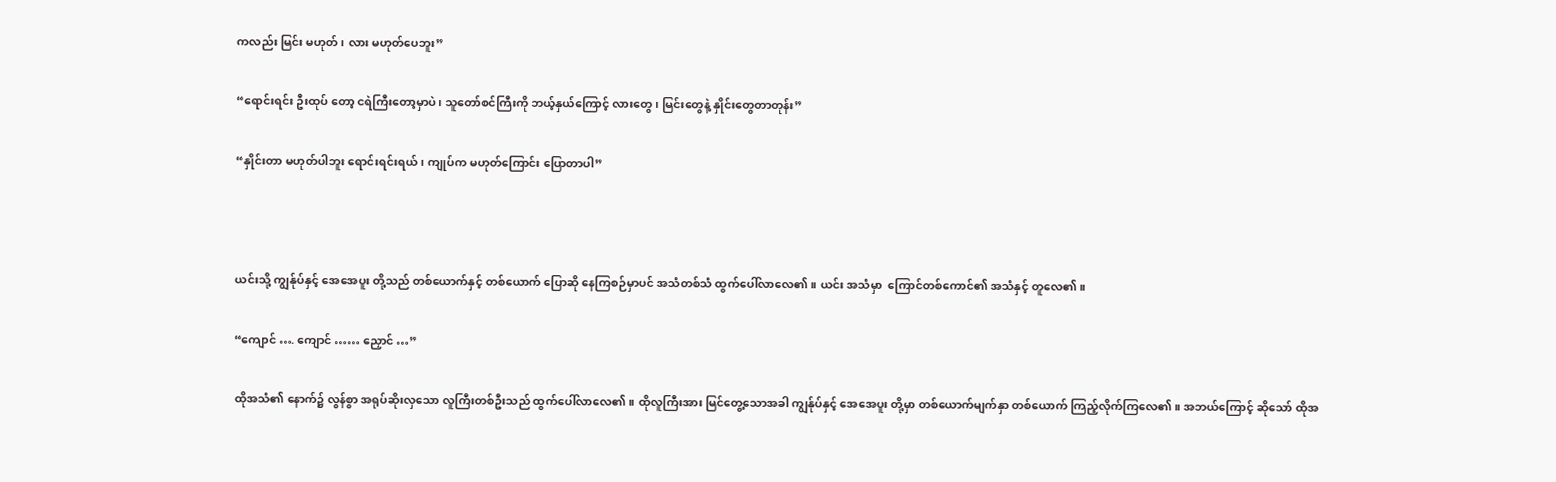ကလည်း မြင်း မဟုတ်၊ လား မဟုတ်ပေဘူး”

“ရောင်းရင်း ဦးထုပ် တော့ ငရဲကြီးတော့မှာပဲ၊ သူတော်စင်ကြီးကို ဘယ့်နှယ်ကြောင့် လားတွေ၊ မြင်းတွေနဲ့ နှိုင်းတွေတာတုန်း”

“နှိုင်းတာ မဟုတ်ပါဘူး ရောင်းရင်းရယ်၊ ကျုပ်က မဟုတ်ကြောင်း ပြောတာပါ”



ယင်းသို့ ကျွန်ုပ်နှင့် အေအေပူး တို့သည် တစ်ယောက်နှင့် တစ်ယောက် ပြောဆို နေကြစဉ်မှာပင် အသံတစ်သံ ထွက်ပေါ်လာလေ၏။ ယင်း အသံမှာ  ကြောင်တစ်ကောင်၏ အသံနှင့် တူလေ၏။

“ကျောင် …. ကျောင် …… ညှောင် …”

ထိုအသံ၏ နောက်၌ လွန်စွာ အရုပ်ဆိုးလှသော လူကြီးတစ်ဦးသည် ထွက်ပေါ်လာလေ၏။ ထိုလူကြီးအား မြင်တွေ့သောအခါ ကျွန်ုပ်နှင့် အေအေပူး တို့မှာ တစ်ယောက်မျက်နှာ တစ်ယောက် ကြည့်လိုက်ကြလေ၏။ အဘယ်ကြောင့် ဆိုသော် ထိုအ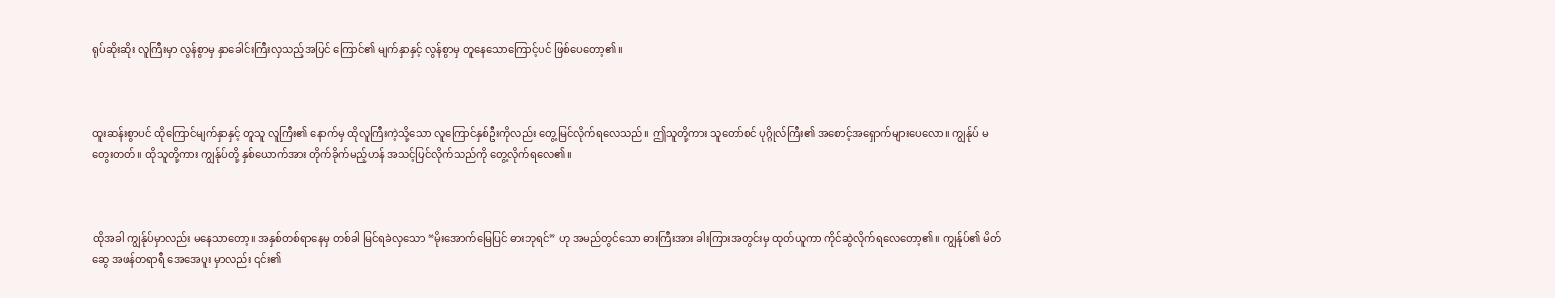ရုပ်ဆိုးဆိုး လူကြီးမှာ လွန်စွာမှ နှာခေါင်းကြီးလှသည့်အပြင် ကြောင်၏ မျက်နှာနှင့် လွန်စွာမှ တူနေသောကြောင့်ပင် ဖြစ်ပေတော့၏။



ထူးဆန်းစွာပင် ထိုကြောင်မျက်နှာနှင့် တူသူ လူကြီး၏ နောက်မှ ထိုလူကြီးကဲ့သို့သော လူကြောင်နှစ်ဦးကိုလည်း တွေ့မြင်လိုက်ရလေသည်။ ဤသူတို့ကား သူတော်စင် ပုဂ္ဂိုလ်ကြီး၏ အစောင့်အရှောက်များပေလော။ ကျွန်ုပ် မတွေးတတ်။ ထိုသူတို့ကား ကျွန်ုပ်တို့ နှစ်ယောက်အား တိုက်ခိုက်မည့်ဟန် အသင့်ပြင်လိုက်သည်ကို တွေ့လိုက်ရလေ၏။



ထိုအခါ ကျွန်ုပ်မှာလည်း မနေသာတော့။ အနှစ်တစ်ရာနေမှ တစ်ခါ မြင်ရခဲလှသော “မိုးအောက်မြေပြင် ဓားဘုရင်” ဟု အမည်တွင်သော ဓားကြီးအား ခါးကြားအတွင်းမှ ထုတ်ယူကာ ကိုင်ဆွဲလိုက်ရလေတော့၏။ ကျွန်ုပ်၏ မိတ်ဆွေ အဖန်တရာရီ အေအေပူး မှာလည်း ၎င်း၏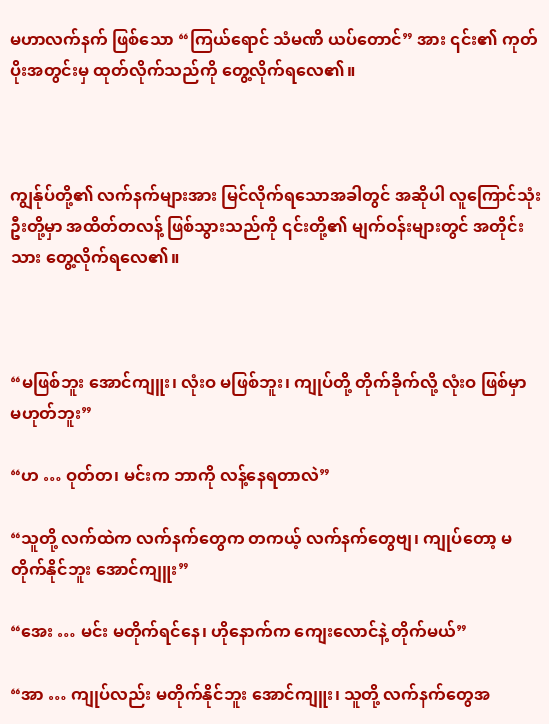မဟာလက်နက် ဖြစ်သော “ကြယ်ရောင် သံမဏိ ယပ်တောင်” အား ၎င်း၏ ကုတ်ပိုးအတွင်းမှ ထုတ်လိုက်သည်ကို တွေ့လိုက်ရလေ၏။



ကျွန်ုပ်တို့၏ လက်နက်များအား မြင်လိုက်ရသောအခါတွင် အဆိုပါ လူကြောင်သုံးဦးတို့မှာ အထိတ်တလန့် ဖြစ်သွားသည်ကို ၎င်းတို့၏ မျက်ဝန်းများတွင် အတိုင်းသား တွေ့လိုက်ရလေ၏။



“မဖြစ်ဘူး အောင်ကျူး၊ လုံးဝ မဖြစ်ဘူး၊ ကျုပ်တို့ တိုက်ခိုက်လို့ လုံးဝ ဖြစ်မှာ မဟုတ်ဘူး”

“ဟ … ဝုတ်တ၊ မင်းက ဘာကို လန့်နေရတာလဲ”

“သူတို့ လက်ထဲက လက်နက်တွေက တကယ့် လက်နက်တွေဗျ၊ ကျုပ်တော့ မတိုက်နိုင်ဘူး အောင်ကျူး”

“အေး … မင်း မတိုက်ရင်နေ၊ ဟိုနောက်က ကျေးလောင်နဲ့ တိုက်မယ်”

“အာ … ကျုပ်လည်း မတိုက်နိုင်ဘူး အောင်ကျူး၊ သူတို့ လက်နက်တွေအ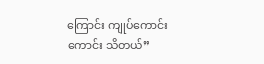ကြောင်း ကျုပ်ကောင်းကောင်း သိတယ်”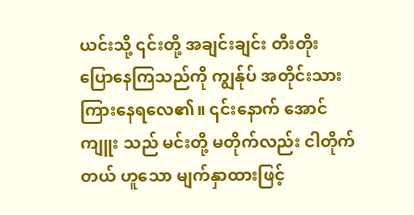ယင်းသို့ ၎င်းတို့ အချင်းချင်း တီးတိုး ပြောနေကြသည်ကို ကျွန်ုပ် အတိုင်းသား ကြားနေရလေ၏။ ၎င်းနောက် အောင်ကျူး သည် မင်းတို့ မတိုက်လည်း ငါတိုက်တယ် ဟူသော မျက်နှာထားဖြင့်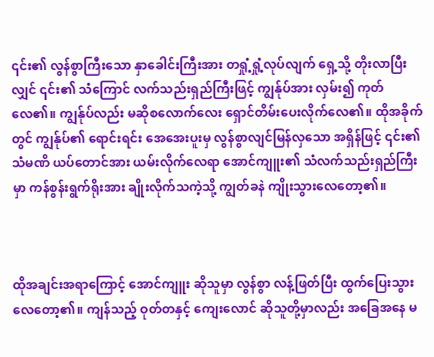၎င်း၏ လွန်စွာကြီးသော နှာခေါင်းကြီးအား တရှုံ့ရှုံ့လုပ်လျက် ရှေ့သို့ တိုးလာပြီးလျှင် ၎င်း၏ သံကြောင် လက်သည်းရှည်ကြီးဖြင့် ကျွန်ုပ်အား လှမ်း၍ ကုတ်လေ၏။ ကျွန်ုပ်လည်း မဆိုစလောက်လေး ရှောင်တိမ်းပေးလိုက်လေ၏။ ထိုအခိုက်တွင် ကျွန်ုပ်၏ ရောင်းရင်း အေအေးပူးမှ လွန်စွာလျင်မြန်လှသော အရှိန်ဖြင့် ၎င်း၏ သံမဏိ ယပ်တောင်အား ယမ်းလိုက်လေရာ အောင်ကျူး၏ သံလက်သည်းရှည်ကြီးမှာ ကန်စွန်းရွက်ရိုးအား ချိုးလိုက်သကဲ့သို့ ကျွတ်ခနဲ ကျိုးသွားလေတော့၏။



ထိုအချင်းအရာကြောင့် အောင်ကျူး ဆိုသူမှာ လွန်စွာ လန့်ဖြတ်ပြီး ထွက်ပြေးသွားလေတော့၏။ ကျန်သည့် ဝုတ်တနှင့် ကျေးလောင် ဆိုသူတို့မှာလည်း အခြေအနေ မ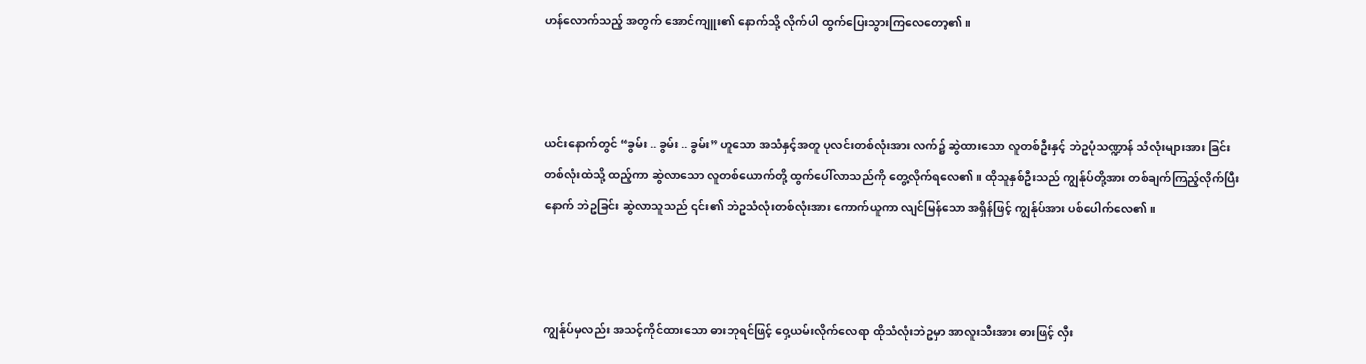ဟန်လောက်သည့် အတွက် အောင်ကျူး၏ နောက်သို့ လိုက်ပါ ထွက်ပြေးသွားကြလေတော့၏။



ယင်းနောက်တွင် “ခွမ်း .. ခွမ်း .. ခွမ်း” ဟူသော အသံနှင့်အတူ ပုလင်းတစ်လုံးအား လက်၌ ဆွဲထားသော လူတစ်ဦးနှင့် ဘဲဥပုံသဏ္ဍာန် သံလုံးများအား ခြင်းတစ်လုံးထဲသို့ ထည့်ကာ ဆွဲလာသော လူတစ်ယောက်တို့ ထွက်ပေါ်လာသည်ကို တွေ့လိုက်ရလေ၏။ ထိုသူနှစ်ဦးသည် ကျွန်ုပ်တို့အား တစ်ချက်ကြည့်လိုက်ပြီးနောက် ဘဲဥခြင်း ဆွဲလာသူသည် ၎င်း၏ ဘဲဥသံလုံးတစ်လုံးအား ကောက်ယူကာ လျင်မြန်သော အရှိန်ဖြင့် ကျွန်ုပ်အား ပစ်ပေါက်လေ၏။



ကျွန်ုပ်မှလည်း အသင့်ကိုင်ထားသော ဓားဘုရင်ဖြင့် ဝှေ့ယမ်းလိုက်လေရာ ထိုသံလုံးဘဲဥမှာ အာလူးသီးအား ဓားဖြင့် လှီး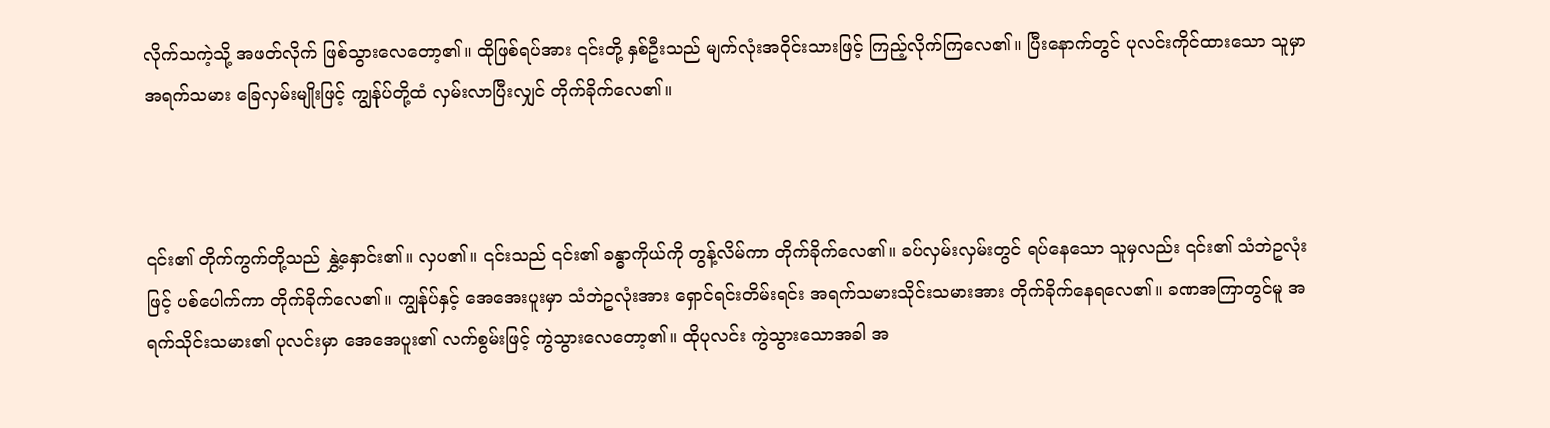လိုက်သကဲ့သို့ အဖတ်လိုက် ဖြစ်သွားလေတော့၏။ ထိုဖြစ်ရပ်အား ၎င်းတို့ နှစ်ဦးသည် မျက်လုံးအဝိုင်းသားဖြင့် ကြည့်လိုက်ကြလေ၏။ ပြီးနောက်တွင် ပုလင်းကိုင်ထားသော သူမှာ အရက်သမား ခြေလှမ်းမျိုးဖြင့် ကျွန်ုပ်တို့ထံ လှမ်းလာပြီးလျှင် တိုက်ခိုက်လေ၏။



၎င်း၏ တိုက်ကွက်တို့သည် နွှဲ့နှောင်း၏။ လှပ၏။ ၎င်းသည် ၎င်း၏ ခန္ဓာကိုယ်ကို တွန့်လိမ်ကာ တိုက်ခိုက်လေ၏။ ခပ်လှမ်းလှမ်းတွင် ရပ်နေသော သူမှလည်း ၎င်း၏ သံဘဲဥလုံးဖြင့် ပစ်ပေါက်ကာ တိုက်ခိုက်လေ၏။ ကျွန်ုပ်နှင့် အေအေးပူးမှာ သံဘဲဥလုံးအား ရှောင်ရင်းတိမ်းရင်း အရက်သမားသိုင်းသမားအား တိုက်ခိုက်နေရလေ၏။ ခဏအကြာတွင်မူ အရက်သိုင်းသမား၏ ပုလင်းမှာ အေအေပူး၏ လက်စွမ်းဖြင့် ကွဲသွားလေတော့၏။ ထိုပုလင်း ကွဲသွားသောအခါ အ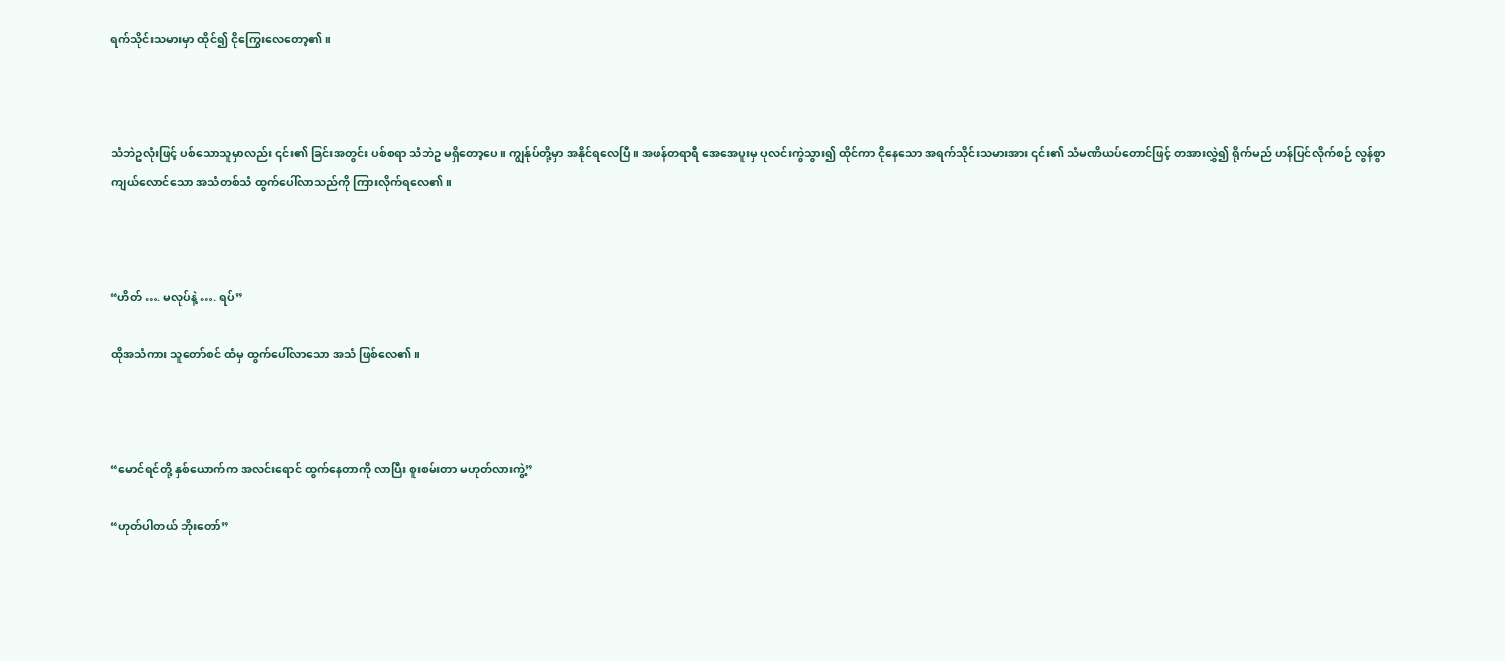ရက်သိုင်းသမားမှာ ထိုင်၍ ငိုကြွေးလေတော့၏။



သံဘဲဥလုံးဖြင့် ပစ်သောသူမှာလည်း ၎င်း၏ ခြင်းအတွင်း ပစ်စရာ သံဘဲဥ မရှိတော့ပေ။ ကျွန်ုပ်တို့မှာ အနိုင်ရလေပြီ။ အဖန်တရာရီ အေအေပူးမှ ပုလင်းကွဲသွား၍ ထိုင်ကာ ငိုနေသော အရက်သိုင်းသမားအား ၎င်း၏ သံမဏိယပ်တောင်ဖြင့် တအားလွှဲ၍ ရိုက်မည် ဟန်ပြင်လိုက်စဉ် လွန်စွာ ကျယ်လောင်သော အသံတစ်သံ ထွက်ပေါ်လာသည်ကို ကြားလိုက်ရလေ၏။



“ဟိတ် …. မလုပ်နဲ့ …. ရပ်”

ထိုအသံကား သူတော်စင် ထံမှ ထွက်ပေါ်လာသော အသံ ဖြစ်လေ၏။



“မောင်ရင်တို့ နှစ်ယောက်က အလင်းရောင် ထွက်နေတာကို လာပြီး စူးစမ်းတာ မဟုတ်လားကွဲ့”

“ဟုတ်ပါတယ် ဘိုးတော်”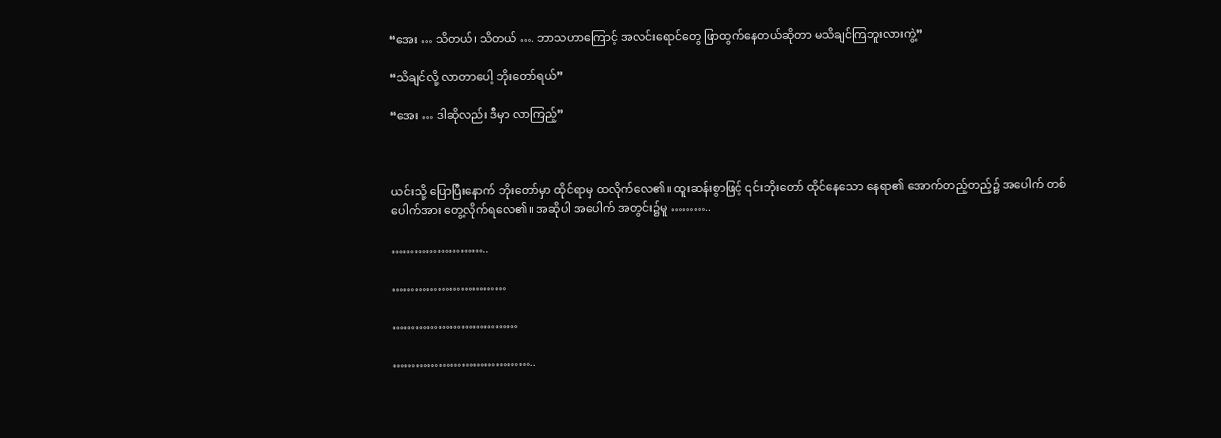“အေး … သိတယ်၊ သိတယ် …. ဘာသဟာကြောင့် အလင်းရောင်တွေ ဖြာထွက်နေတယ်ဆိုတာ မသိချင်ကြဘူးလားကွဲ့”

“သိချင်လို့ လာတာပေါ့ ဘိုးတော်ရယ်”

“အေး … ဒါဆိုလည်း ဒီမှာ လာကြည့်”



ယင်းသို့ ပြောပြီးနောက် ဘိုးတော်မှာ ထိုင်ရာမှ ထလိုက်လေ၏။ ထူးဆန်းစွာဖြင့် ၎င်းဘိုးတော် ထိုင်နေသော နေရာ၏ အောက်တည့်တည့်၌ အပေါက် တစ်ပေါက်အား တွေ့လိုက်ရလေ၏။ အဆိုပါ အပေါက် အတွင်း၌မူ ………..

……………………..

…………………………

……………………………

………………………………..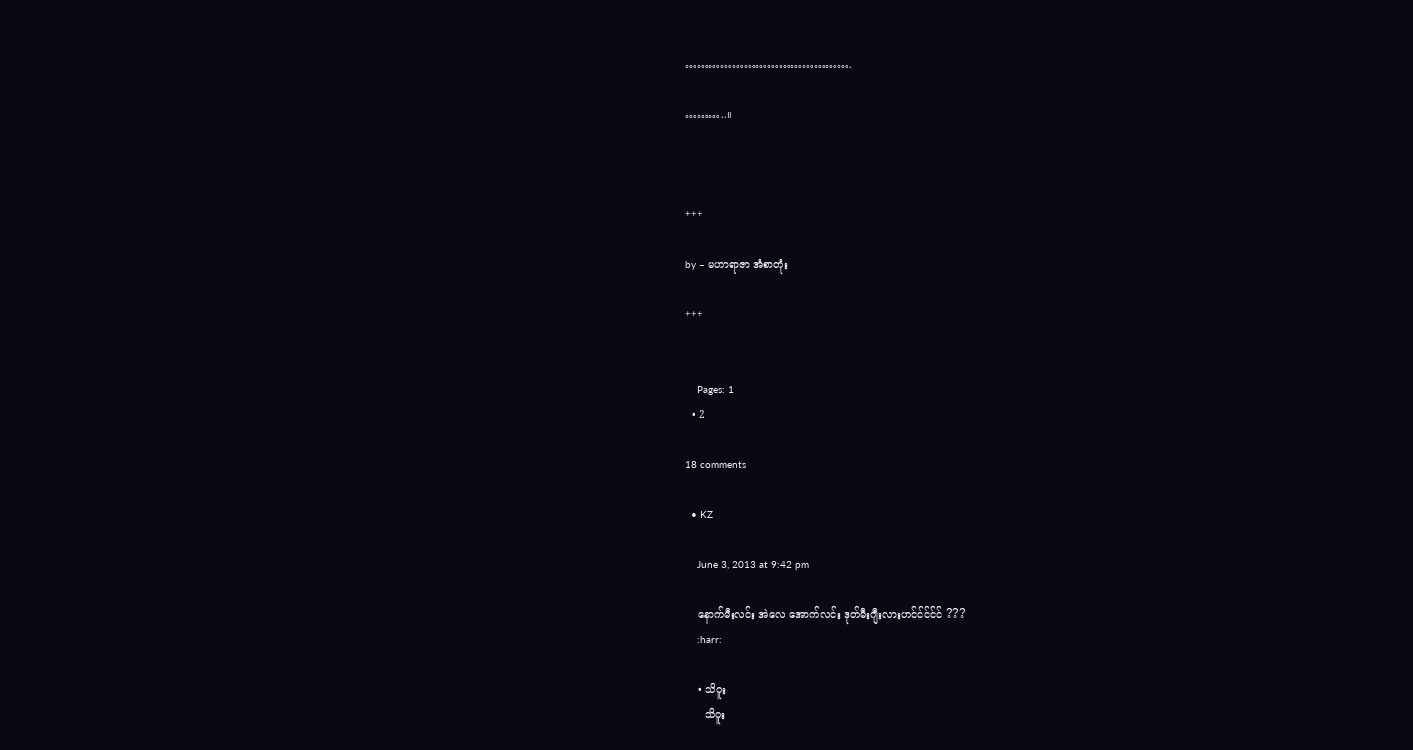…………………………………….

………..။



+++

by – မဟာရာဇာ အံစာတုံး

+++


    Pages: 1
  • 2

18 comments

  • KZ

    June 3, 2013 at 9:42 pm

    နောက်မီးလင်း အဲလေ အောက်လင်း ဒုတ်မီးဂျီးလားဟင်င်င်င်င် ???
    :harr:

    • သိဝူး
      သိဝူး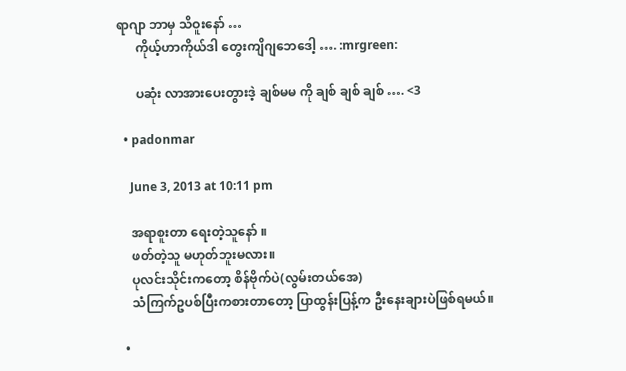ရာဂျာ ဘာမှ သိဝူးနော် …
      ကိုယ့်ဟာကိုယ်ဒါ တွေးကျိဂျဘေဒေါ့ …. :mrgreen:

      ပဆုံး လာအားပေးတွားဒဲ့ ချစ်မမ ကို ချစ် ချစ် ချစ် …. <3

  • padonmar

    June 3, 2013 at 10:11 pm

    အရာစူးတာ ရေးတဲ့သူနော် ။
    ဖတ်တဲ့သူ မဟုတ်ဘူးမလား။
    ပုလင်းသိုင်းကတော့ စိန်ဗိုက်ပဲ(လွမ်းတယ်အေ)
    သံကြက်ဥပစ်ပြီးကစားတာတော့ ပြာထွန်းပြန့်က ဦးနေးချားပဲဖြစ်ရမယ်။

  •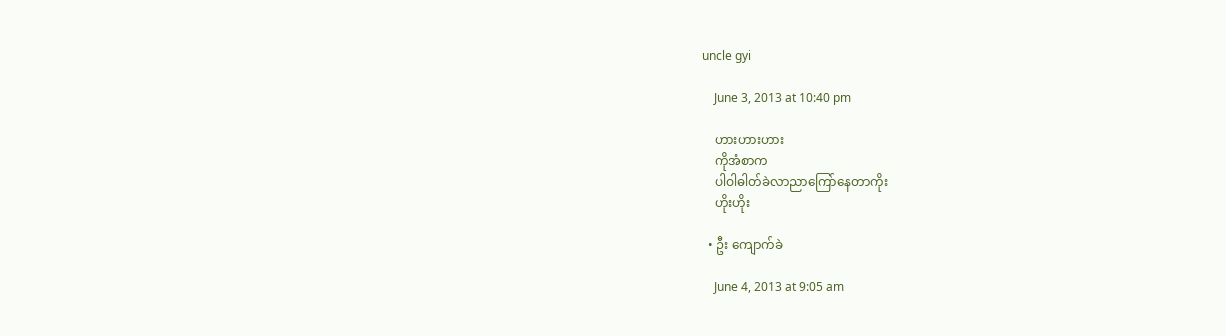uncle gyi

    June 3, 2013 at 10:40 pm

    ဟားဟားဟား
    ကိုအံစာက
    ပါဝါဓါတ်ခဲလာညာကြော်နေတာကိုး
    ဟိုးဟိုး

  • ဦး ကျောက်ခဲ

    June 4, 2013 at 9:05 am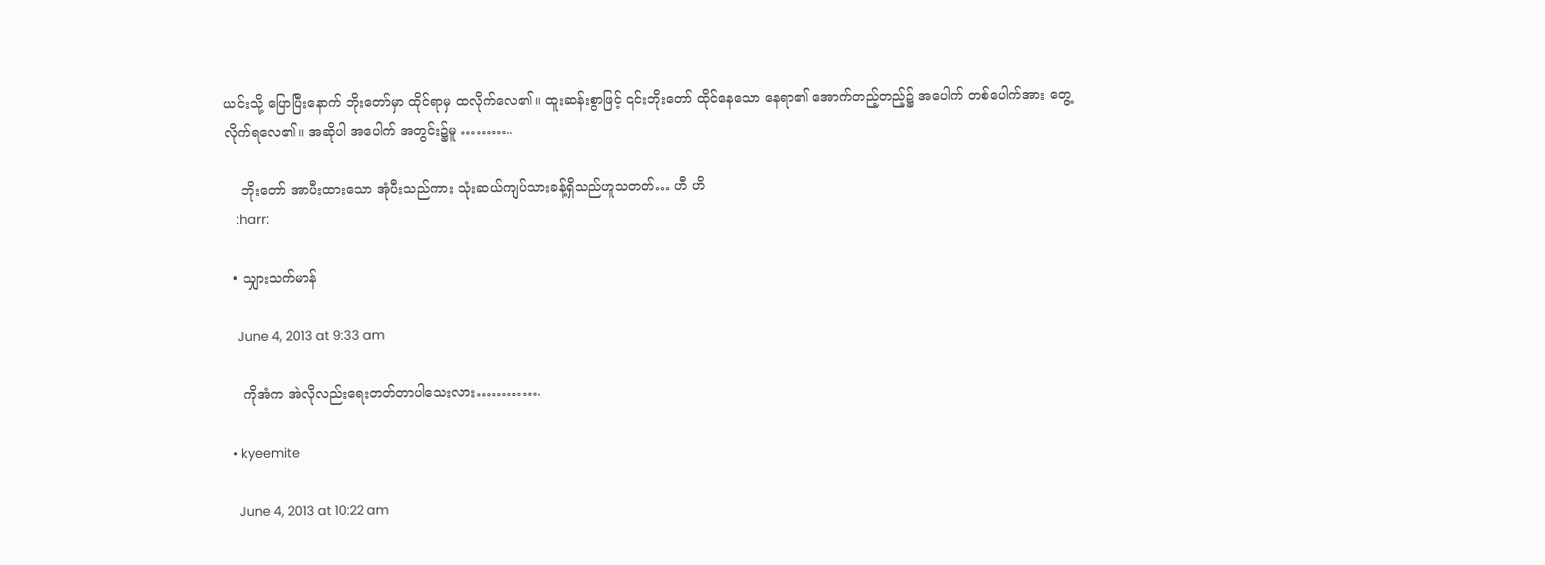ယင်းသို့ ပြောပြီးနောက် ဘိုးတော်မှာ ထိုင်ရာမှ ထလိုက်လေ၏။ ထူးဆန်းစွာဖြင့် ၎င်းဘိုးတော် ထိုင်နေသော နေရာ၏ အောက်တည့်တည့်၌ အပေါက် တစ်ပေါက်အား တွေ့လိုက်ရလေ၏။ အဆိုပါ အပေါက် အတွင်း၌မူ ………..

    ဘိုးတော် အာပီးထားသော အုံပီးသည်ကား သုံးဆယ်ကျပ်သားခန့်ရှိသည်ဟူသတတ်… ဟီ ဟိ
    :harr:

  • သျှားသက်မာန်

    June 4, 2013 at 9:33 am

    ကိုအံက အဲလိုလည်းရေးတတ်တာပါသေးလား………….

  • kyeemite

    June 4, 2013 at 10:22 am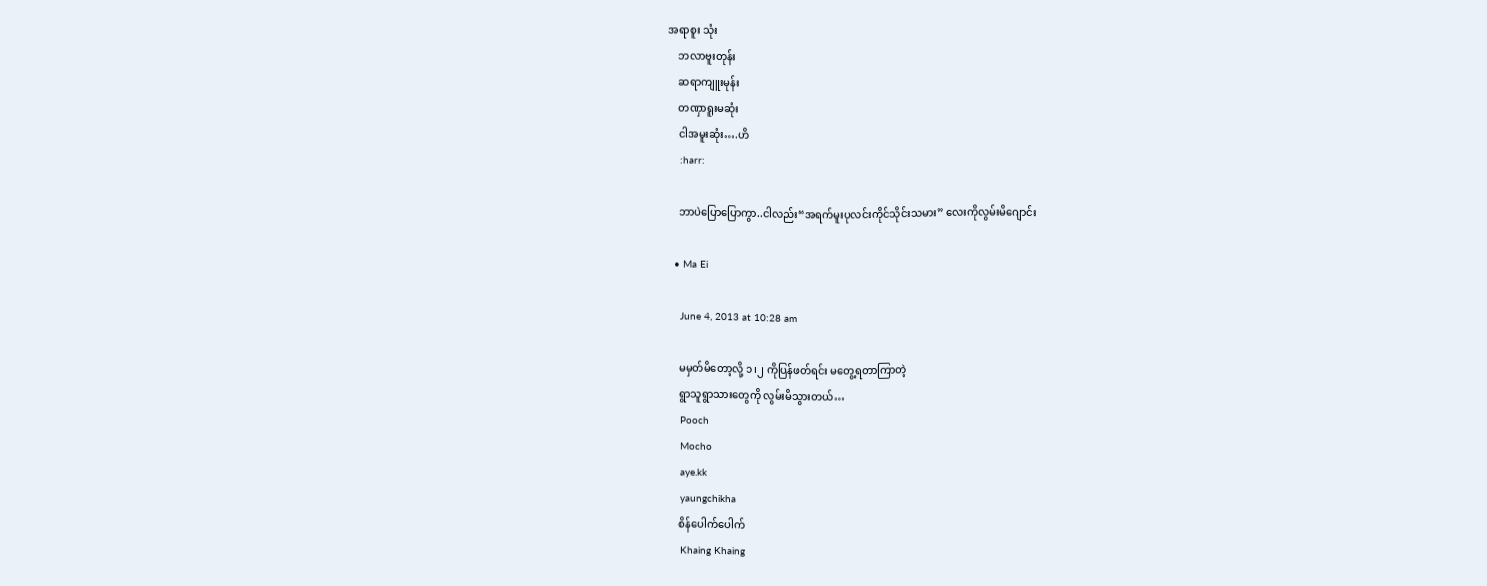အရာစူး သုံး
    ဘလာဗူးတုန်း
    ဆရာကျူးမုန်း
    တဏှာရူးမဆုံး
    ငါအမူးဆုံး….ဟိ
    :harr:

    ဘာပဲပြောပြောကွာ..ငါလည်း“အရက်မူးပုလင်းကိုင်သိုင်းသမား” လေးကိုလွမ်းမိဂျောင်း

  • Ma Ei

    June 4, 2013 at 10:28 am

    မမှတ်မိတော့လို့ ၁၊၂ ကိုပြန်ဖတ်ရင်း မတွေ့ရတာကြာတဲ့
    ရွာသူရွာသားတွေကို လွမ်းမိသွားတယ်…
    Pooch
    Mocho
    aye.kk
    yaungchikha
    စိန်ပေါက်ပေါက်
    Khaing Khaing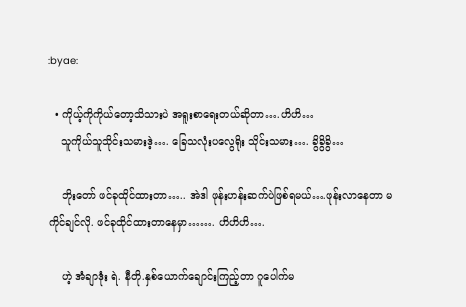:byae:

  • ကိုယ့်ကိုကိုယ်တော့သိသားပဲ အရူးစာရေးတယ်ဆိုတာ….ဟိဟိ…
    သူကိုယ်သူသိုင်းသမားဒဲ့…. ခြေသလုံးပလွေရိုး သိုင်းသမား…. ခွိခွိခွိ…

    ဘိုးတော် ဖင်ခုထိုင်ထားတာ….. အဲဒါ ဖုန်းဟန်းဆက်ပဲဖြစ်ရမယ်….ဖုန်းလာနေတာ မကိုင်ချင်လို. ဖင်ခုထိုင်ထားတာနေမှာ……. ဟိဟိဟိ….

    ဟဲ့ အံချာဒုံး ရဲ. နီတို.နှစ်ယောက်ချောင်းကြည့်တာ ဂူပေါက်မ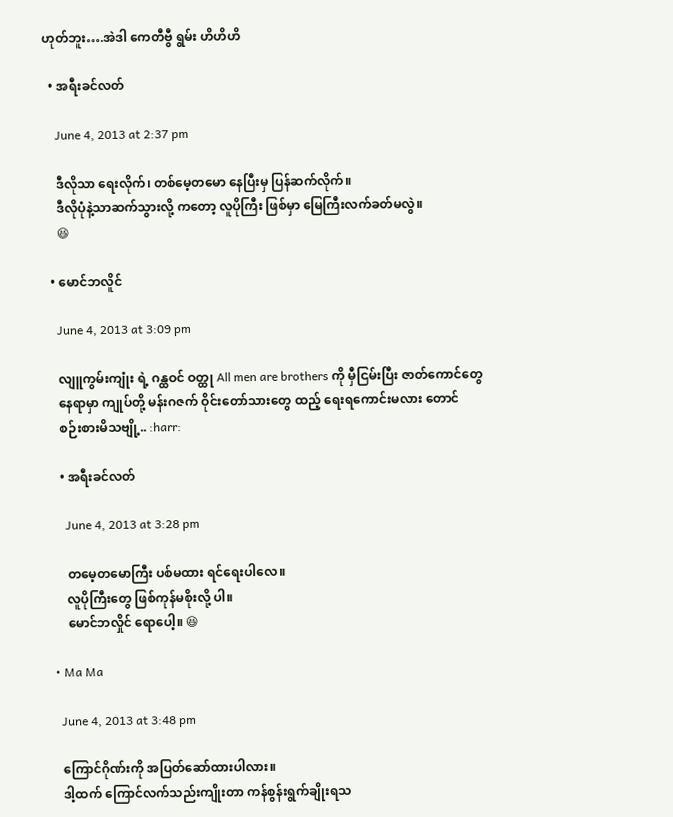ဟုတ်ဘူး….အဲဒါ ကေတီဗွီ ရွမ်း ဟိဟိဟိ

  • အရီးခင်လတ်

    June 4, 2013 at 2:37 pm

    ဒီလိုသာ ရေးလိုက်၊ တစ်မေ့တမော နေပြီးမှ ပြန်ဆက်လိုက်။
    ဒီလိုပုံနဲ့သာဆက်သွားလို့ ကတော့ လူပိုကြီး ဖြစ်မှာ မြေကြီးလက်ခတ်မလွဲ။
    😆

  • မောင်ဘလိူင်

    June 4, 2013 at 3:09 pm

    လျူကွမ်းကျုံး ရဲ့ ဂန္ထဝင် ဝတ္ထု All men are brothers ကို မှီငြမ်းပြီး ဇာတ်ကောင်တွေ
    နေရာမှာ ကျုပ်တို့ မန်းဂဇက် ဝိုင်းတော်သားတွေ ထည့် ရေးရကောင်းမလား တောင်
    စဉ်းစားမိသဗျို့.. :harr:

    • အရီးခင်လတ်

      June 4, 2013 at 3:28 pm

      တမေ့တမောကြီး ပစ်မထား ရင်ရေးပါလေ။
      လူပိုကြီးတွေ ဖြစ်ကုန်မစိုးလို့ ပါ။
      မောင်ဘလှိုင် ရောပေါ့။ 😆

  • Ma Ma

    June 4, 2013 at 3:48 pm

    ကြောင်ဂိုဏ်းကို အပြတ်ဆော်ထားပါလား။
    ဒါ့ထက် ကြောင်လက်သည်းကျိုးတာ ကန်စွန်းရွက်ချိုးရသ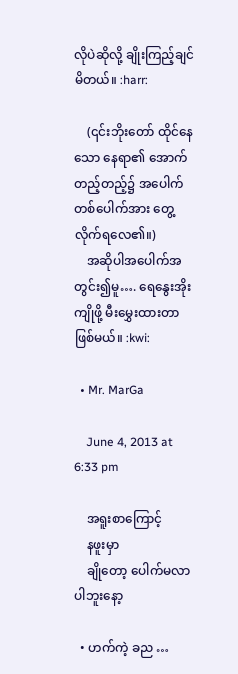လိုပဲဆိုလို့ ချိုးကြည့်ချင်မိတယ်။ :harr:

    (၎င်းဘိုးတော် ထိုင်နေသော နေရာ၏ အောက်တည့်တည့်၌ အပေါက် တစ်ပေါက်အား တွေ့လိုက်ရလေ၏။)
    အဆိုပါအပေါက်အတွင်း၍မူ…. ရေနွေးအိုးကျိုဖို့ မီးမွှေးထားတာ ဖြစ်မယ်။ :kwi:

  • Mr. MarGa

    June 4, 2013 at 6:33 pm

    အရူးစာကြောင့်
    နဖူးမှာ
    ချိုတော့ ပေါက်မလာပါဘူးနော့

  • ဟက်ကဲ့ ခည …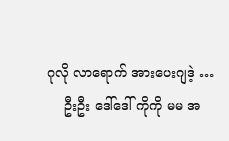ဂုလို လာရောက် အားပေးဂျဒဲ့ …
    ဦးဦး ဒေါ်ဒေါ် ကိုကို မမ အ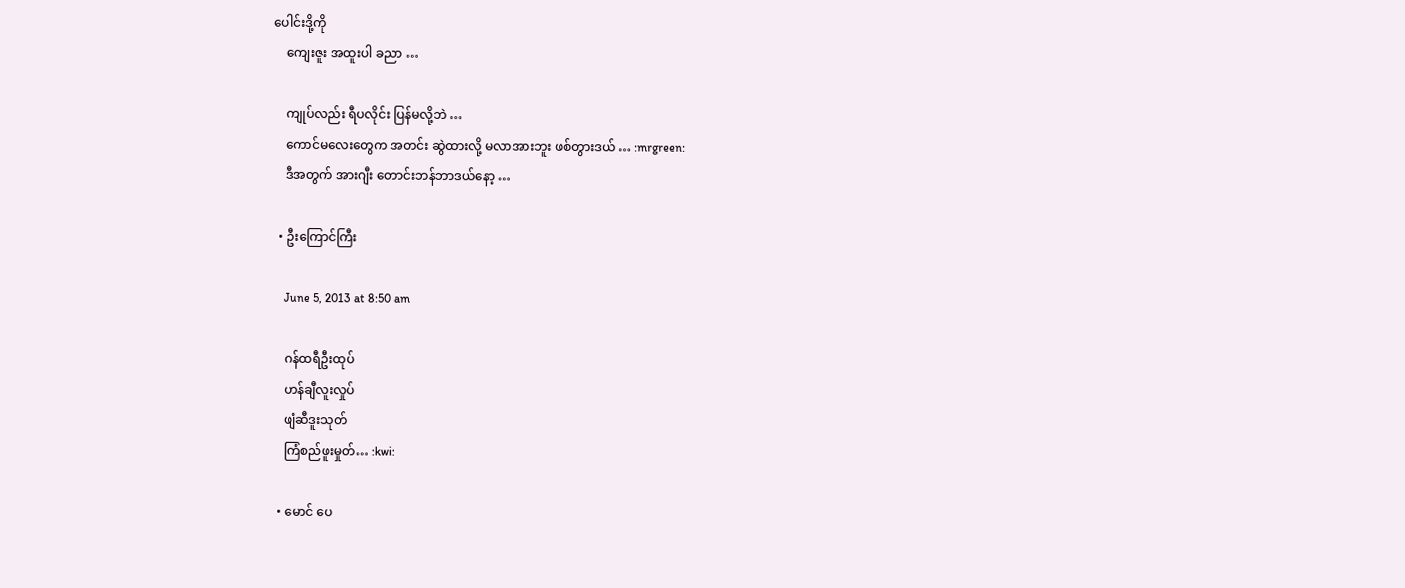ပေါင်းဒို့ကို
    ကျေးဇူး အထူးပါ ခညာ …

    ကျုပ်လည်း ရီပလိုင်း ပြန်မလို့ဘဲ …
    ကောင်မလေးတွေက အတင်း ဆွဲထားလို့ မလာအားဘူး ဖစ်တွားဒယ် … :mrgreen:
    ဒီအတွက် အားဂျီး တောင်းဘန်ဘာဒယ်နော့ …

  • ဦးကြောင်ကြီး

    June 5, 2013 at 8:50 am

    ဂန်ထရီဦးထုပ်
    ဟန်ချီလူးလှုပ်
    ဖျံဆီဒူးသုတ်
    ကြံစည်ဖူးမှုတ်… :kwi:

  • မောင် ပေ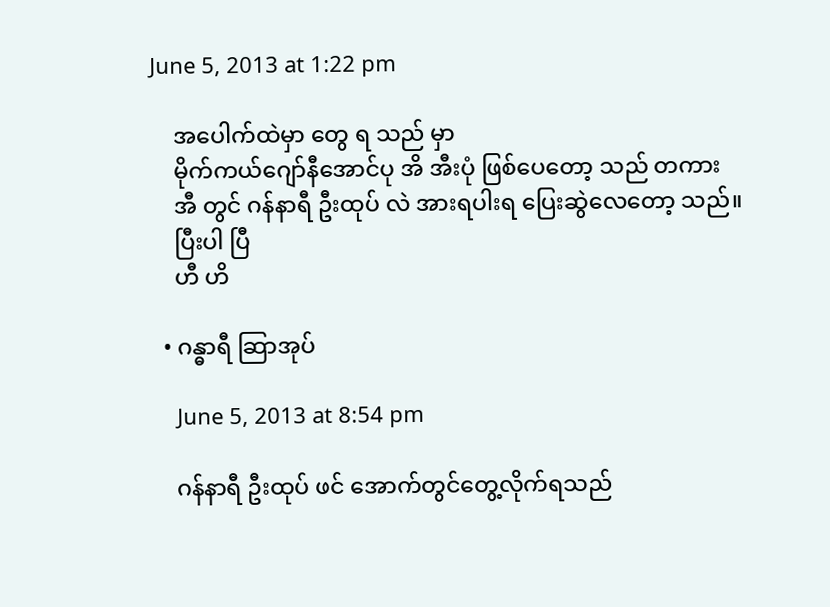June 5, 2013 at 1:22 pm

    အပေါက်ထဲမှာ တွေ ရ သည် မှာ
    မိုက်ကယ်ဂျော်နီအောင်ပု အိ အီးပုံ ဖြစ်ပေတော့ သည် တကား
    အီ တွင် ဂန်နာရီ ဦးထုပ် လဲ အားရပါးရ ပြေးဆွဲလေတော့ သည်။
    ပြီးပါ ပြီ
    ဟီ ဟိ

  • ဂန္ဓာရီ ဆြာအုပ်

    June 5, 2013 at 8:54 pm

    ဂန်နာရီ ဦးထုပ် ဖင် အောက်တွင်တွေ့လိုက်ရသည်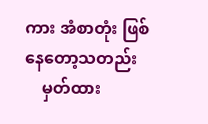ကား အံစာတုံး ဖြစ်နေတော့သတည်း
    မှတ်ထား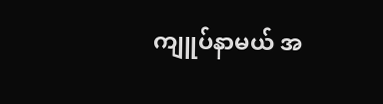ကျူပ်နာမယ် အ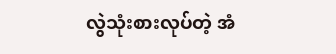လွဲသုံးစားလုပ်တဲ့ အံ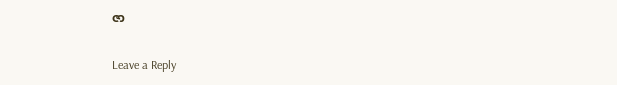ဇာ

Leave a Reply